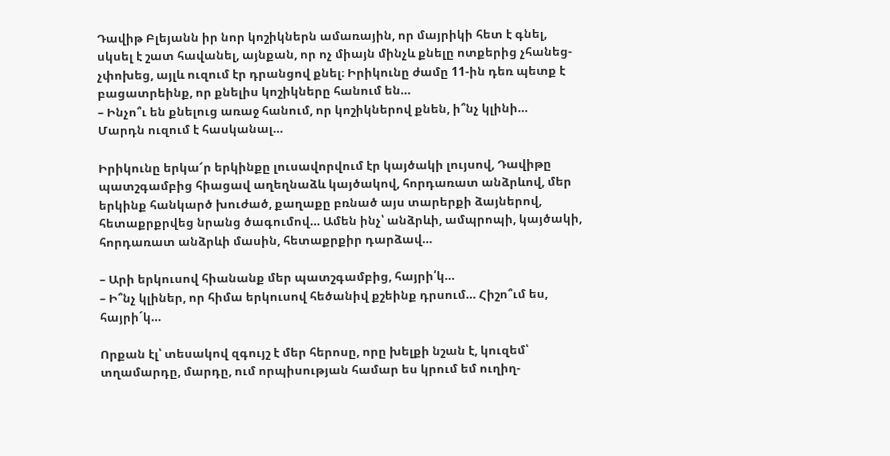Դավիթ Բլեյանն իր նոր կոշիկներն ամառային, որ մայրիկի հետ է գնել, սկսել է շատ հավանել, այնքան, որ ոչ միայն մինչև քնելը ոտքերից չհանեց-չփոխեց, այլև ուզում էր դրանցով քնել։ Իրիկունը ժամը 11-ին դեռ պետք է բացատրեինք, որ քնելիս կոշիկները հանում են…
– Ինչո՞ւ են քնելուց առաջ հանում, որ կոշիկներով քնեն, ի՞նչ կլինի…
Մարդն ուզում է հասկանալ…

Իրիկունը երկա՜ր երկինքը լուսավորվում էր կայծակի լույսով, Դավիթը պատշգամբից հիացավ աղեղնաձև կայծակով, հորդառատ անձրևով, մեր երկինք հանկարծ խուժած, քաղաքը բռնած այս տարերքի ձայներով, հետաքրքրվեց նրանց ծագումով… Ամեն ինչ՝ անձրևի, ամպրոպի, կայծակի, հորդառատ անձրևի մասին, հետաքրքիր դարձավ…

– Արի երկուսով հիանանք մեր պատշգամբից, հայրի՛կ…
– Ի՞նչ կլիներ, որ հիմա երկուսով հեծանիվ քշեինք դրսում… Հիշո՞ւմ ես, հայրի´կ…

Որքան էլ՝ տեսակով զգույշ է մեր հերոսը, որը խելքի նշան է, կուզեմ՝ տղամարդը, մարդը, ում որպիսության համար ես կրում եմ ուղիղ-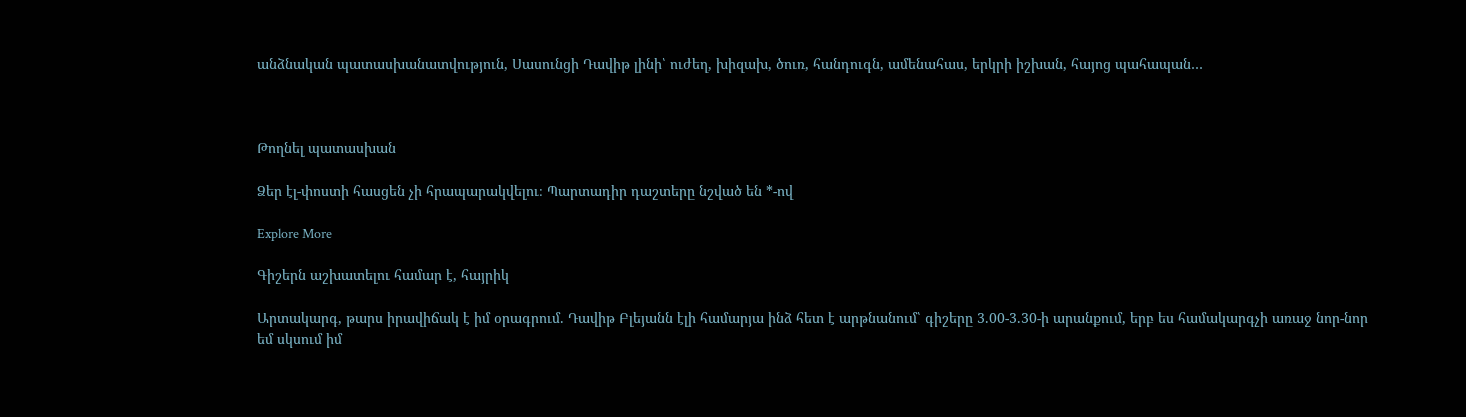անձնական պատասխանատվություն, Սասունցի Դավիթ լինի՝ ուժեղ, խիզախ, ծուռ, հանդուգն, ամենահաս, երկրի իշխան, հայոց պահապան…



Թողնել պատասխան

Ձեր էլ-փոստի հասցեն չի հրապարակվելու։ Պարտադիր դաշտերը նշված են *-ով

Explore More

Գիշերն աշխատելու համար է, հայրիկ

Արտակարգ, թարս իրավիճակ է իմ օրագրում. Դավիթ Բլեյանն էլի համարյա ինձ հետ է արթնանում՝ գիշերը 3.00-3.30-ի արանքում, երբ ես համակարգչի առաջ նոր-նոր եմ սկսում իմ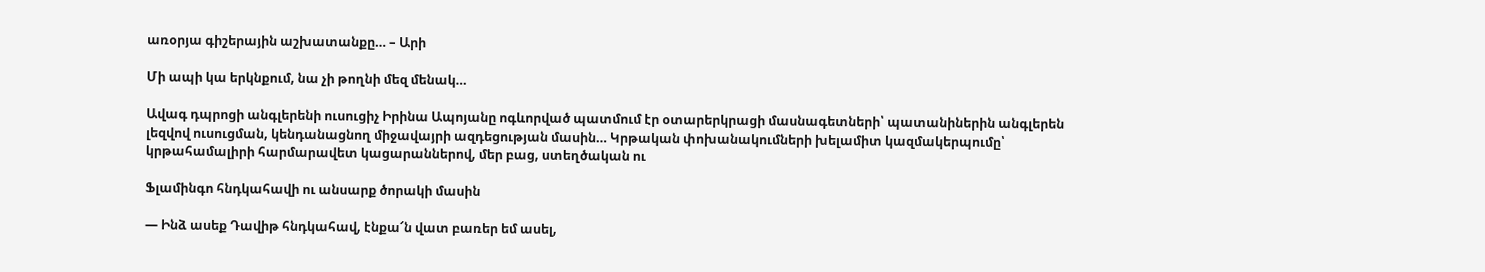առօրյա գիշերային աշխատանքը… – Արի

Մի ապի կա երկնքում, նա չի թողնի մեզ մենակ…

Ավագ դպրոցի անգլերենի ուսուցիչ Իրինա Ապոյանը ոգևորված պատմում էր օտարերկրացի մասնագետների՝ պատանիներին անգլերեն լեզվով ուսուցման, կենդանացնող միջավայրի ազդեցության մասին… Կրթական փոխանակումների խելամիտ կազմակերպումը՝ կրթահամալիրի հարմարավետ կացարաններով, մեր բաց, ստեղծական ու

Ֆլամինգո հնդկահավի ու անսարք ծորակի մասին

— Ինձ ասեք Դավիթ հնդկահավ, էնքա՜ն վատ բառեր եմ ասել,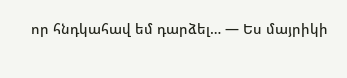որ հնդկահավ եմ դարձել… — Ես մայրիկի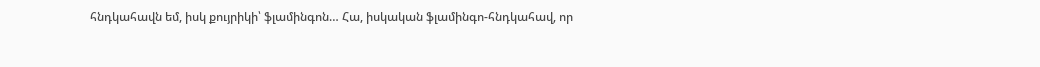հնդկահավն եմ, իսկ քույրիկի՝ ֆլամինգոն… Հա, իսկական ֆլամինգո-հնդկահավ, որ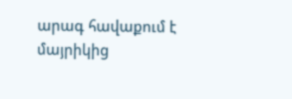արագ հավաքում է մայրիկից